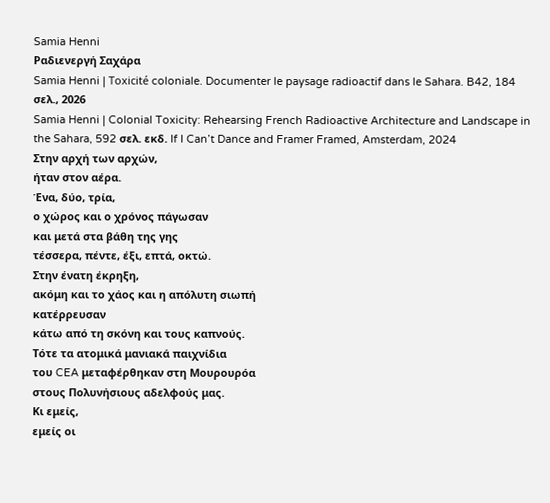Samia Henni
Ραδιενεργή Σαχάρα
Samia Henni | Toxicité coloniale. Documenter le paysage radioactif dans le Sahara. B42, 184 σελ., 2026
Samia Henni | Colonial Toxicity: Rehearsing French Radioactive Architecture and Landscape in the Sahara, 592 σελ. εκδ. If I Can’t Dance and Framer Framed, Amsterdam, 2024
Στην αρχή των αρχών,
ήταν στον αέρα.
Ένα, δύο, τρία,
ο χώρος και ο χρόνος πάγωσαν
και μετά στα βάθη της γης
τέσσερα, πέντε, έξι, επτά, οκτώ.
Στην ένατη έκρηξη,
ακόμη και το χάος και η απόλυτη σιωπή
κατέρρευσαν
κάτω από τη σκόνη και τους καπνούς.
Τότε τα ατομικά μανιακά παιχνίδια
του CEA μεταφέρθηκαν στη Μουρουρόα
στους Πολυνήσιους αδελφούς μας.
Κι εμείς,
εμείς οι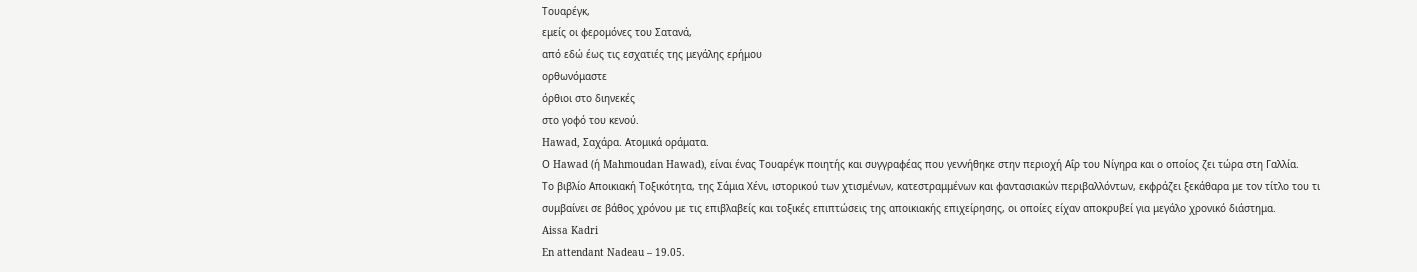Τουαρέγκ,
εμείς οι φερομόνες του Σατανά,
από εδώ έως τις εσχατιές της μεγάλης ερήμου
ορθωνόμαστε
όρθιοι στο διηνεκές
στο γοφό του κενού.
Hawad, Σαχάρα. Ατομικά οράματα.
Ο Hawad (ή Mahmoudan Hawad), είναι ένας Τουαρέγκ ποιητής και συγγραφέας που γεννήθηκε στην περιοχή Αΐρ του Νίγηρα και ο οποίος ζει τώρα στη Γαλλία.
Το βιβλίο Αποικιακή Τοξικότητα, της Σάμια Χένι, ιστορικού των χτισμένων, κατεστραμμένων και φαντασιακών περιβαλλόντων, εκφράζει ξεκάθαρα με τον τίτλο του τι συμβαίνει σε βάθος χρόνου με τις επιβλαβείς και τοξικές επιπτώσεις της αποικιακής επιχείρησης, οι οποίες είχαν αποκρυβεί για μεγάλο χρονικό διάστημα.
Aissa Kadri
En attendant Nadeau – 19.05.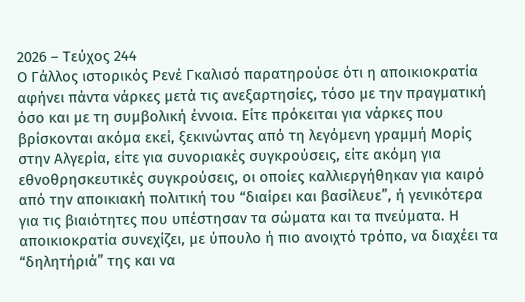2026 – Τεύχος 244
Ο Γάλλος ιστορικός Ρενέ Γκαλισό παρατηρούσε ότι η αποικιοκρατία αφήνει πάντα νάρκες μετά τις ανεξαρτησίες, τόσο με την πραγματική όσο και με τη συμβολική έννοια. Είτε πρόκειται για νάρκες που βρίσκονται ακόμα εκεί, ξεκινώντας από τη λεγόμενη γραμμή Μορίς στην Αλγερία, είτε για συνοριακές συγκρούσεις, είτε ακόμη για εθνοθρησκευτικές συγκρούσεις, οι οποίες καλλιεργήθηκαν για καιρό από την αποικιακή πολιτική του “διαίρει και βασίλευε”, ή γενικότερα για τις βιαιότητες που υπέστησαν τα σώματα και τα πνεύματα. Η αποικιοκρατία συνεχίζει, με ύπουλο ή πιο ανοιχτό τρόπο, να διαχέει τα “δηλητήριά” της και να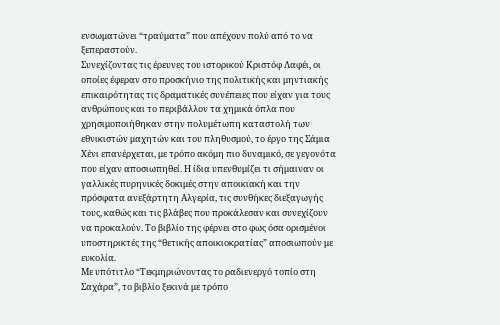ενσωματώνει “τραύματα” που απέχουν πολύ από το να ξεπεραστούν.
Συνεχίζοντας τις έρευνες του ιστορικού Κριστόφ Λαφέι, οι οποίες έφεραν στο προσκήνιο της πολιτικής και μηντιακής επικαιρότητας τις δραματικές συνέπειες που είχαν για τους ανθρώπους και το περιβάλλον τα χημικά όπλα που χρησιμοποιήθηκαν στην πολυμέτωπη καταστολή των εθνικιστών μαχητών και του πληθυσμού, το έργο της Σάμια Χένι επανέρχεται, με τρόπο ακόμη πιο δυναμικό, σε γεγονότα που είχαν αποσιωπηθεί. Η ίδια υπενθυμίζει τι σήμαιναν οι γαλλικές πυρηνικές δοκιμές στην αποικιακή και την πρόσφατα ανεξάρτητη Αλγερία, τις συνθήκες διεξαγωγής τους, καθώς και τις βλάβες που προκάλεσαν και συνεχίζουν να προκαλούν. Το βιβλίο της φέρνει στο φως όσα ορισμένοι υποστηρικτές της “θετικής αποικιοκρατίας” αποσιωπούν με ευκολία.
Με υπότιτλο “Τεκμηριώνοντας το ραδιενεργό τοπίο στη Σαχάρα”, το βιβλίο ξεκινά με τρόπο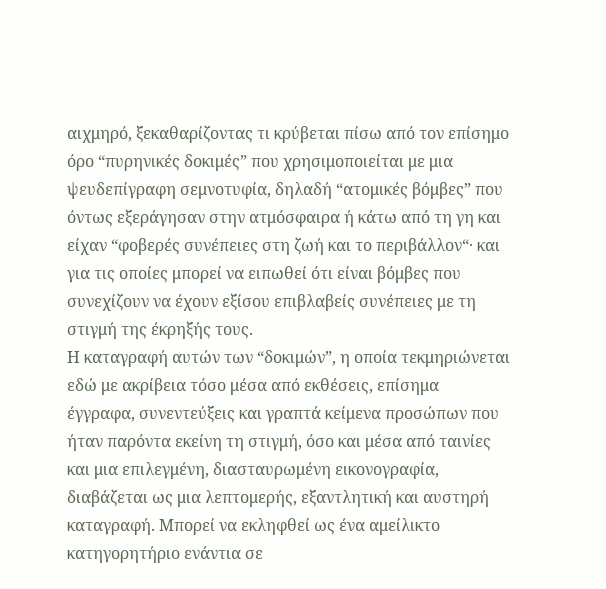αιχμηρό, ξεκαθαρίζοντας τι κρύβεται πίσω από τον επίσημο όρο “πυρηνικές δοκιμές” που χρησιμοποιείται με μια ψευδεπίγραφη σεμνοτυφία, δηλαδή “ατομικές βόμβες” που όντως εξεράγησαν στην ατμόσφαιρα ή κάτω από τη γη και είχαν “φοβερές συνέπειες στη ζωή και το περιβάλλον“· και για τις οποίες μπορεί να ειπωθεί ότι είναι βόμβες που συνεχίζουν να έχουν εξίσου επιβλαβείς συνέπειες με τη στιγμή της έκρηξής τους.
Η καταγραφή αυτών των “δοκιμών”, η οποία τεκμηριώνεται εδώ με ακρίβεια τόσο μέσα από εκθέσεις, επίσημα έγγραφα, συνεντεύξεις και γραπτά κείμενα προσώπων που ήταν παρόντα εκείνη τη στιγμή, όσο και μέσα από ταινίες και μια επιλεγμένη, διασταυρωμένη εικονογραφία, διαβάζεται ως μια λεπτομερής, εξαντλητική και αυστηρή καταγραφή. Μπορεί να εκληφθεί ως ένα αμείλικτο κατηγορητήριο ενάντια σε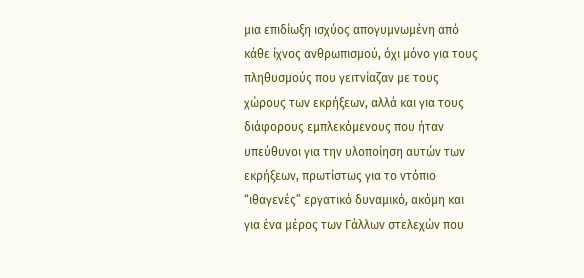μια επιδίωξη ισχύος απογυμνωμένη από κάθε ίχνος ανθρωπισμού, όχι μόνο για τους πληθυσμούς που γειτνίαζαν με τους χώρους των εκρήξεων, αλλά και για τους διάφορους εμπλεκόμενους που ήταν υπεύθυνοι για την υλοποίηση αυτών των εκρήξεων, πρωτίστως για το ντόπιο “ιθαγενές” εργατικό δυναμικό, ακόμη και για ένα μέρος των Γάλλων στελεχών που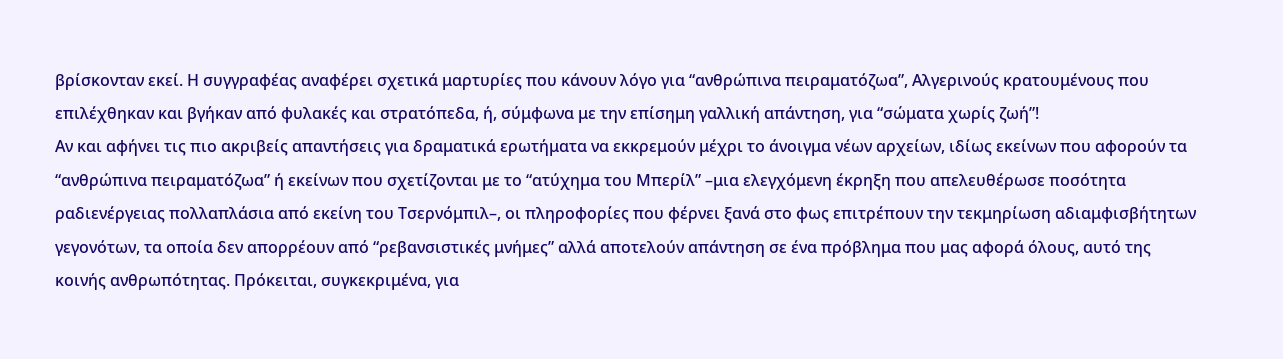βρίσκονταν εκεί. Η συγγραφέας αναφέρει σχετικά μαρτυρίες που κάνουν λόγο για “ανθρώπινα πειραματόζωα”, Αλγερινούς κρατουμένους που επιλέχθηκαν και βγήκαν από φυλακές και στρατόπεδα, ή, σύμφωνα με την επίσημη γαλλική απάντηση, για “σώματα χωρίς ζωή”!
Αν και αφήνει τις πιο ακριβείς απαντήσεις για δραματικά ερωτήματα να εκκρεμούν μέχρι το άνοιγμα νέων αρχείων, ιδίως εκείνων που αφορούν τα “ανθρώπινα πειραματόζωα” ή εκείνων που σχετίζονται με το “ατύχημα του Μπερίλ” –μια ελεγχόμενη έκρηξη που απελευθέρωσε ποσότητα ραδιενέργειας πολλαπλάσια από εκείνη του Τσερνόμπιλ–, οι πληροφορίες που φέρνει ξανά στο φως επιτρέπουν την τεκμηρίωση αδιαμφισβήτητων γεγονότων, τα οποία δεν απορρέουν από “ρεβανσιστικές μνήμες” αλλά αποτελούν απάντηση σε ένα πρόβλημα που μας αφορά όλους, αυτό της κοινής ανθρωπότητας. Πρόκειται, συγκεκριμένα, για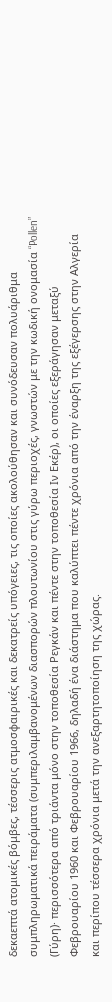δεκαεπτά ατομικές βόμβες, τέσσερις ατμοσφαιρικές και δεκατρείς υπόγειες, τις οποίες ακολούθησαν και συνόδευσαν πολυάριθμα συμπληρωματικά πειράματα (συμπεριλαμβανομένων διασπορών πλουτωνίου στις γύρω περιοχές, γνωστών με την κωδική ονομασία “Pollen” (Γύρη)· περισσότερα από τριάντα μόνο στην τοποθεσία Ρεγκάν και πέντε στην τοποθεσία Ιν Εκέρ), οι οποίες εξεράγησαν μεταξύ Φεβρουαρίου 1960 και Φεβρουαρίου 1966, δηλαδή ένα διάστημα που καλύπτει πέντε χρόνια από την έναρξη της εξέγερσης στην Αλγερία και περίπου τέσσερα χρόνια μετά την ανεξαρτητοποίηση της χώρας.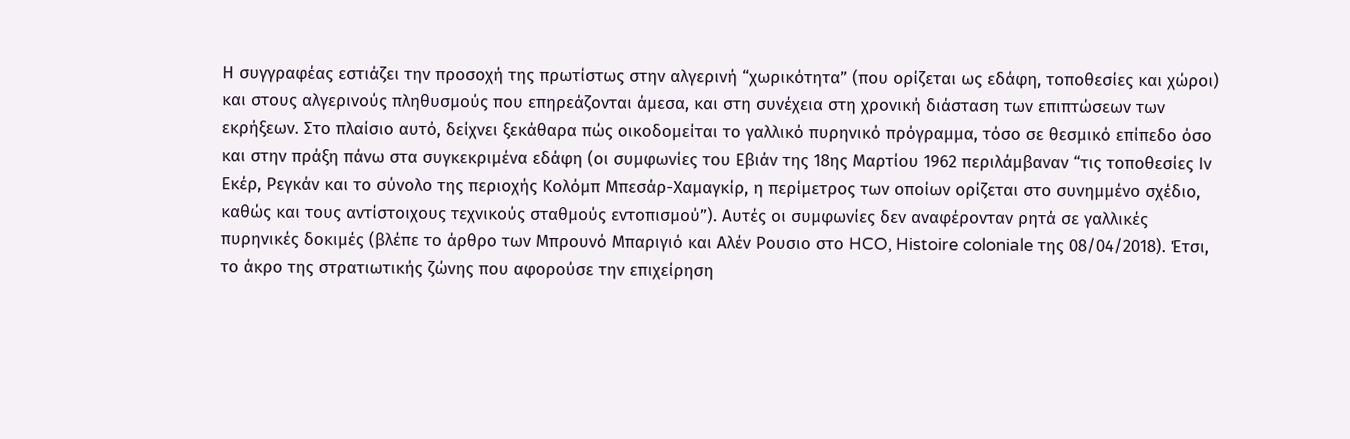Η συγγραφέας εστιάζει την προσοχή της πρωτίστως στην αλγερινή “χωρικότητα” (που ορίζεται ως εδάφη, τοποθεσίες και χώροι) και στους αλγερινούς πληθυσμούς που επηρεάζονται άμεσα, και στη συνέχεια στη χρονική διάσταση των επιπτώσεων των εκρήξεων. Στο πλαίσιο αυτό, δείχνει ξεκάθαρα πώς οικοδομείται το γαλλικό πυρηνικό πρόγραμμα, τόσο σε θεσμικό επίπεδο όσο και στην πράξη πάνω στα συγκεκριμένα εδάφη (οι συμφωνίες του Εβιάν της 18ης Μαρτίου 1962 περιλάμβαναν “τις τοποθεσίες Ιν Εκέρ, Ρεγκάν και το σύνολο της περιοχής Κολόμπ Μπεσάρ-Χαμαγκίρ, η περίμετρος των οποίων ορίζεται στο συνημμένο σχέδιο, καθώς και τους αντίστοιχους τεχνικούς σταθμούς εντοπισμού”). Αυτές οι συμφωνίες δεν αναφέρονταν ρητά σε γαλλικές πυρηνικές δοκιμές (βλέπε το άρθρο των Μπρουνό Μπαριγιό και Αλέν Ρουσιο στο HCO, Histoire coloniale της 08/04/2018). Έτσι, το άκρο της στρατιωτικής ζώνης που αφορούσε την επιχείρηση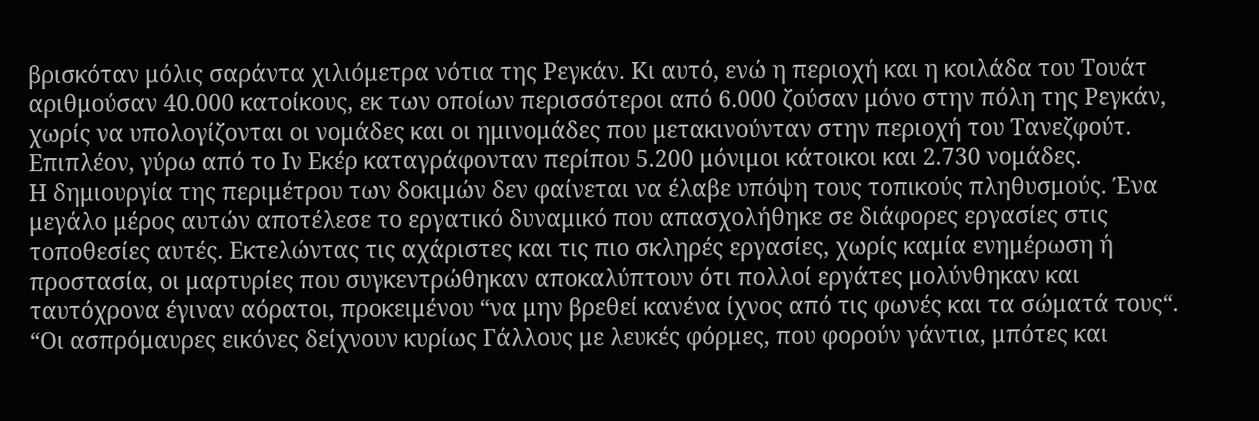βρισκόταν μόλις σαράντα χιλιόμετρα νότια της Ρεγκάν. Κι αυτό, ενώ η περιοχή και η κοιλάδα του Τουάτ αριθμούσαν 40.000 κατοίκους, εκ των οποίων περισσότεροι από 6.000 ζούσαν μόνο στην πόλη της Ρεγκάν, χωρίς να υπολογίζονται οι νομάδες και οι ημινομάδες που μετακινούνταν στην περιοχή του Τανεζφούτ. Επιπλέον, γύρω από το Ιν Εκέρ καταγράφονταν περίπου 5.200 μόνιμοι κάτοικοι και 2.730 νομάδες.
Η δημιουργία της περιμέτρου των δοκιμών δεν φαίνεται να έλαβε υπόψη τους τοπικούς πληθυσμούς. Ένα μεγάλο μέρος αυτών αποτέλεσε το εργατικό δυναμικό που απασχολήθηκε σε διάφορες εργασίες στις τοποθεσίες αυτές. Εκτελώντας τις αχάριστες και τις πιο σκληρές εργασίες, χωρίς καμία ενημέρωση ή προστασία, οι μαρτυρίες που συγκεντρώθηκαν αποκαλύπτουν ότι πολλοί εργάτες μολύνθηκαν και ταυτόχρονα έγιναν αόρατοι, προκειμένου “να μην βρεθεί κανένα ίχνος από τις φωνές και τα σώματά τους“. “Οι ασπρόμαυρες εικόνες δείχνουν κυρίως Γάλλους με λευκές φόρμες, που φορούν γάντια, μπότες και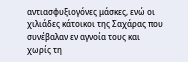αντιασφυξιογόνες μάσκες, ενώ οι χιλιάδες κάτοικοι της Σαχάρας που συνέβαλαν εν αγνοία τους και χωρίς τη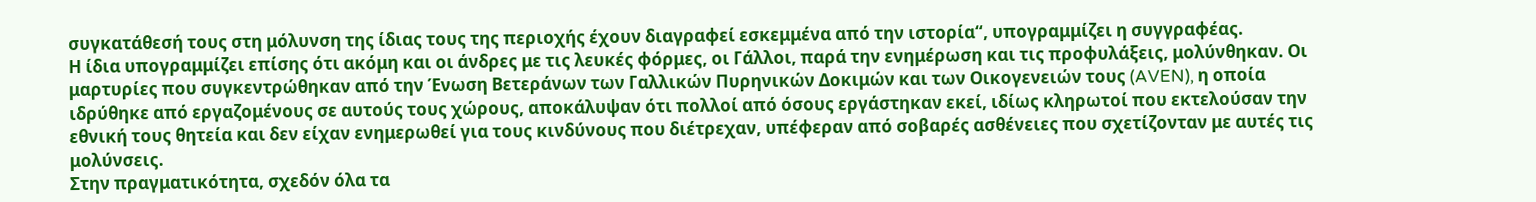συγκατάθεσή τους στη μόλυνση της ίδιας τους της περιοχής έχουν διαγραφεί εσκεμμένα από την ιστορία“, υπογραμμίζει η συγγραφέας.
Η ίδια υπογραμμίζει επίσης ότι ακόμη και οι άνδρες με τις λευκές φόρμες, οι Γάλλοι, παρά την ενημέρωση και τις προφυλάξεις, μολύνθηκαν. Οι μαρτυρίες που συγκεντρώθηκαν από την Ένωση Βετεράνων των Γαλλικών Πυρηνικών Δοκιμών και των Οικογενειών τους (AVEN), η οποία ιδρύθηκε από εργαζομένους σε αυτούς τους χώρους, αποκάλυψαν ότι πολλοί από όσους εργάστηκαν εκεί, ιδίως κληρωτοί που εκτελούσαν την εθνική τους θητεία και δεν είχαν ενημερωθεί για τους κινδύνους που διέτρεχαν, υπέφεραν από σοβαρές ασθένειες που σχετίζονταν με αυτές τις μολύνσεις.
Στην πραγματικότητα, σχεδόν όλα τα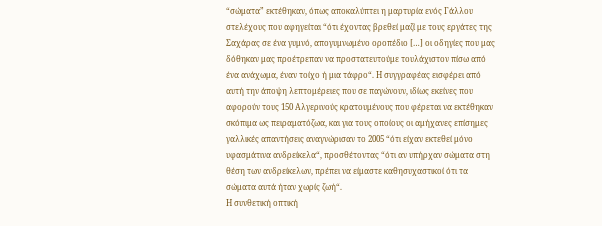“σώματα” εκτέθηκαν, όπως αποκαλύπτει η μαρτυρία ενός Γάλλου στελέχους που αφηγείται “ότι έχοντας βρεθεί μαζί με τους εργάτες της Σαχάρας σε ένα γυμνό, απογυμνωμένο οροπέδιο […] οι οδηγίες που μας δόθηκαν μας προέτρεπαν να προστατευτούμε τουλάχιστον πίσω από ένα ανάχωμα, έναν τοίχο ή μια τάφρο“. Η συγγραφέας εισφέρει από αυτή την άποψη λεπτομέρειες που σε παγώνουν, ιδίως εκείνες που αφορούν τους 150 Αλγερινούς κρατουμένους που φέρεται να εκτέθηκαν σκόπιμα ως πειραματόζωα, και για τους οποίους οι αμήχανες επίσημες γαλλικές απαντήσεις αναγνώρισαν το 2005 “ότι είχαν εκτεθεί μόνο υφασμάτινα ανδρείκελα“, προσθέτοντας “ότι αν υπήρχαν σώματα στη θέση των ανδρείκελων, πρέπει να είμαστε καθησυχαστικοί ότι τα σώματα αυτά ήταν χωρίς ζωή“.
Η συνθετική οπτική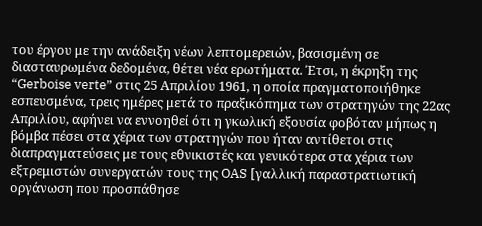του έργου με την ανάδειξη νέων λεπτομερειών, βασισμένη σε διασταυρωμένα δεδομένα, θέτει νέα ερωτήματα. Έτσι, η έκρηξη της “Gerboise verte” στις 25 Απριλίου 1961, η οποία πραγματοποιήθηκε εσπευσμένα, τρεις ημέρες μετά το πραξικόπημα των στρατηγών της 22ας Απριλίου, αφήνει να εννοηθεί ότι η γκωλική εξουσία φοβόταν μήπως η βόμβα πέσει στα χέρια των στρατηγών που ήταν αντίθετοι στις διαπραγματεύσεις με τους εθνικιστές και γενικότερα στα χέρια των εξτρεμιστών συνεργατών τους της OAS [γαλλική παραστρατιωτική οργάνωση που προσπάθησε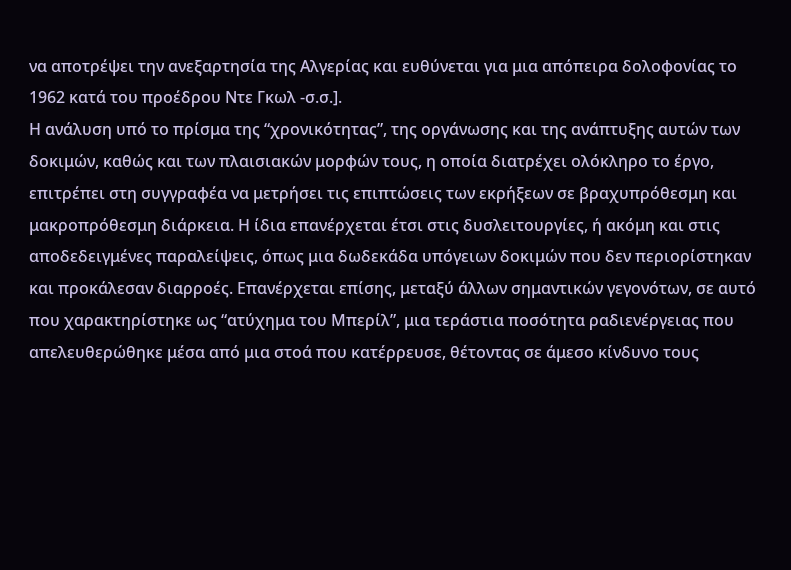να αποτρέψει την ανεξαρτησία της Αλγερίας και ευθύνεται για μια απόπειρα δολοφονίας το 1962 κατά του προέδρου Ντε Γκωλ -σ.σ.].
Η ανάλυση υπό το πρίσμα της “χρονικότητας”, της οργάνωσης και της ανάπτυξης αυτών των δοκιμών, καθώς και των πλαισιακών μορφών τους, η οποία διατρέχει ολόκληρο το έργο, επιτρέπει στη συγγραφέα να μετρήσει τις επιπτώσεις των εκρήξεων σε βραχυπρόθεσμη και μακροπρόθεσμη διάρκεια. Η ίδια επανέρχεται έτσι στις δυσλειτουργίες, ή ακόμη και στις αποδεδειγμένες παραλείψεις, όπως μια δωδεκάδα υπόγειων δοκιμών που δεν περιορίστηκαν και προκάλεσαν διαρροές. Επανέρχεται επίσης, μεταξύ άλλων σημαντικών γεγονότων, σε αυτό που χαρακτηρίστηκε ως “ατύχημα του Μπερίλ”, μια τεράστια ποσότητα ραδιενέργειας που απελευθερώθηκε μέσα από μια στοά που κατέρρευσε, θέτοντας σε άμεσο κίνδυνο τους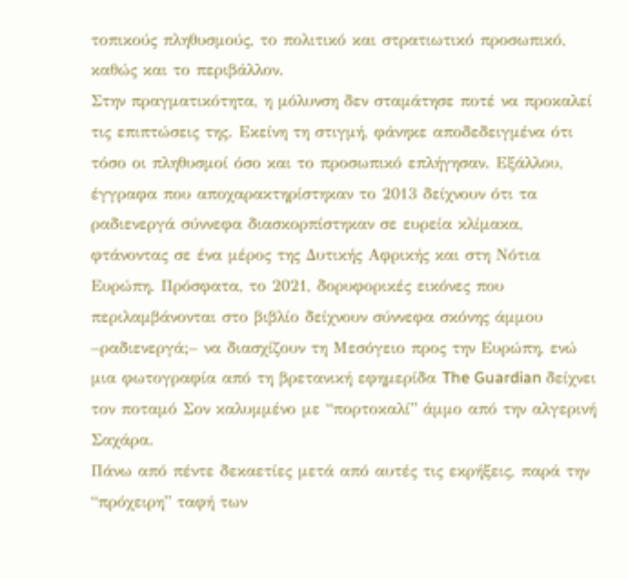τοπικούς πληθυσμούς, το πολιτικό και στρατιωτικό προσωπικό, καθώς και το περιβάλλον.
Στην πραγματικότητα, η μόλυνση δεν σταμάτησε ποτέ να προκαλεί τις επιπτώσεις της. Εκείνη τη στιγμή, φάνηκε αποδεδειγμένα ότι τόσο οι πληθυσμοί όσο και το προσωπικό επλήγησαν. Εξάλλου, έγγραφα που αποχαρακτηρίστηκαν το 2013 δείχνουν ότι τα ραδιενεργά σύννεφα διασκορπίστηκαν σε ευρεία κλίμακα, φτάνοντας σε ένα μέρος της Δυτικής Αφρικής και στη Νότια Ευρώπη. Πρόσφατα, το 2021, δορυφορικές εικόνες που περιλαμβάνονται στο βιβλίο δείχνουν σύννεφα σκόνης άμμου –ραδιενεργά;– να διασχίζουν τη Μεσόγειο προς την Ευρώπη, ενώ μια φωτογραφία από τη βρετανική εφημερίδα The Guardian δείχνει τον ποταμό Σον καλυμμένο με “πορτοκαλί” άμμο από την αλγερινή Σαχάρα.
Πάνω από πέντε δεκαετίες μετά από αυτές τις εκρήξεις, παρά την “πρόχειρη” ταφή των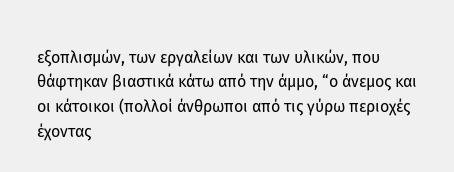εξοπλισμών, των εργαλείων και των υλικών, που θάφτηκαν βιαστικά κάτω από την άμμο, “ο άνεμος και οι κάτοικοι (πολλοί άνθρωποι από τις γύρω περιοχές έχοντας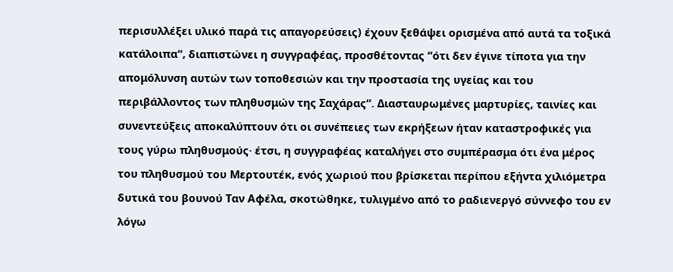περισυλλέξει υλικό παρά τις απαγορεύσεις) έχουν ξεθάψει ορισμένα από αυτά τα τοξικά κατάλοιπα“, διαπιστώνει η συγγραφέας, προσθέτοντας “ότι δεν έγινε τίποτα για την απομόλυνση αυτών των τοποθεσιών και την προστασία της υγείας και του περιβάλλοντος των πληθυσμών της Σαχάρας“. Διασταυρωμένες μαρτυρίες, ταινίες και συνεντεύξεις αποκαλύπτουν ότι οι συνέπειες των εκρήξεων ήταν καταστροφικές για τους γύρω πληθυσμούς· έτσι, η συγγραφέας καταλήγει στο συμπέρασμα ότι ένα μέρος του πληθυσμού του Μερτουτέκ, ενός χωριού που βρίσκεται περίπου εξήντα χιλιόμετρα δυτικά του βουνού Ταν Αφέλα, σκοτώθηκε, τυλιγμένο από το ραδιενεργό σύννεφο του εν λόγω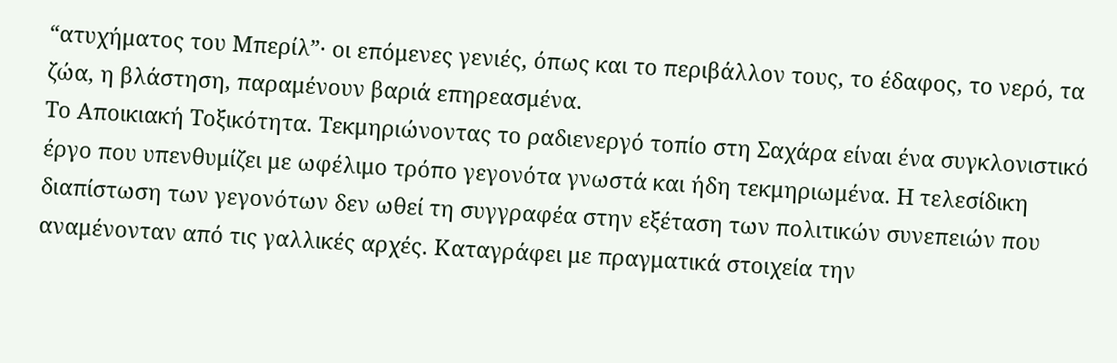“ατυχήματος του Μπερίλ”· οι επόμενες γενιές, όπως και το περιβάλλον τους, το έδαφος, το νερό, τα ζώα, η βλάστηση, παραμένουν βαριά επηρεασμένα.
Το Αποικιακή Τοξικότητα. Τεκμηριώνοντας το ραδιενεργό τοπίο στη Σαχάρα είναι ένα συγκλονιστικό έργο που υπενθυμίζει με ωφέλιμο τρόπο γεγονότα γνωστά και ήδη τεκμηριωμένα. Η τελεσίδικη διαπίστωση των γεγονότων δεν ωθεί τη συγγραφέα στην εξέταση των πολιτικών συνεπειών που αναμένονταν από τις γαλλικές αρχές. Καταγράφει με πραγματικά στοιχεία την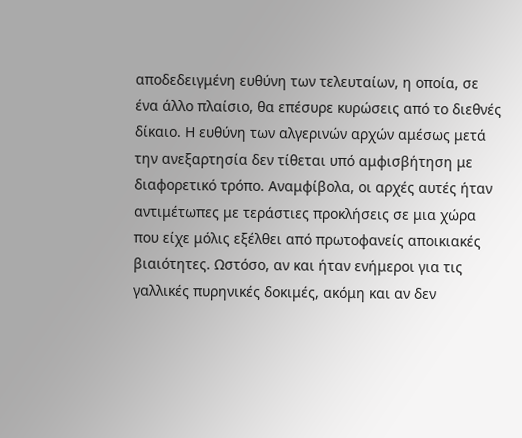αποδεδειγμένη ευθύνη των τελευταίων, η οποία, σε ένα άλλο πλαίσιο, θα επέσυρε κυρώσεις από το διεθνές δίκαιο. Η ευθύνη των αλγερινών αρχών αμέσως μετά την ανεξαρτησία δεν τίθεται υπό αμφισβήτηση με διαφορετικό τρόπο. Αναμφίβολα, οι αρχές αυτές ήταν αντιμέτωπες με τεράστιες προκλήσεις σε μια χώρα που είχε μόλις εξέλθει από πρωτοφανείς αποικιακές βιαιότητες. Ωστόσο, αν και ήταν ενήμεροι για τις γαλλικές πυρηνικές δοκιμές, ακόμη και αν δεν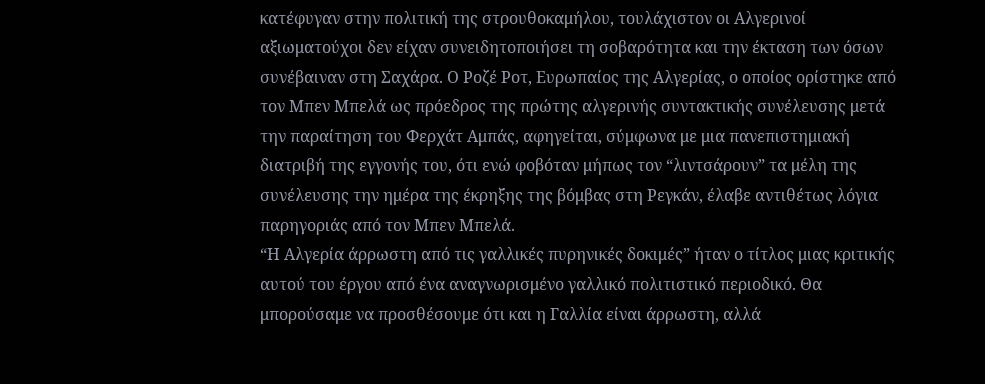κατέφυγαν στην πολιτική της στρουθοκαμήλου, τουλάχιστον οι Αλγερινοί αξιωματούχοι δεν είχαν συνειδητοποιήσει τη σοβαρότητα και την έκταση των όσων συνέβαιναν στη Σαχάρα. Ο Ροζέ Ροτ, Ευρωπαίος της Αλγερίας, ο οποίος ορίστηκε από τον Μπεν Μπελά ως πρόεδρος της πρώτης αλγερινής συντακτικής συνέλευσης μετά την παραίτηση του Φερχάτ Αμπάς, αφηγείται, σύμφωνα με μια πανεπιστημιακή διατριβή της εγγονής του, ότι ενώ φοβόταν μήπως τον “λιντσάρουν” τα μέλη της συνέλευσης την ημέρα της έκρηξης της βόμβας στη Ρεγκάν, έλαβε αντιθέτως λόγια παρηγοριάς από τον Μπεν Μπελά.
“Η Αλγερία άρρωστη από τις γαλλικές πυρηνικές δοκιμές” ήταν ο τίτλος μιας κριτικής αυτού του έργου από ένα αναγνωρισμένο γαλλικό πολιτιστικό περιοδικό. Θα μπορούσαμε να προσθέσουμε ότι και η Γαλλία είναι άρρωστη, αλλά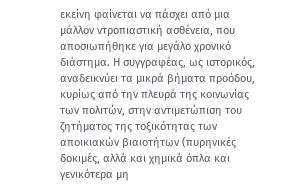εκείνη φαίνεται να πάσχει από μια μάλλον ντροπιαστική ασθένεια, που αποσιωπήθηκε για μεγάλο χρονικό διάστημα. Η συγγραφέας, ως ιστορικός, αναδεικνύει τα μικρά βήματα προόδου, κυρίως από την πλευρά της κοινωνίας των πολιτών, στην αντιμετώπιση του ζητήματος της τοξικότητας των αποικιακών βιαιοτήτων (πυρηνικές δοκιμές, αλλά και χημικά όπλα και γενικότερα μη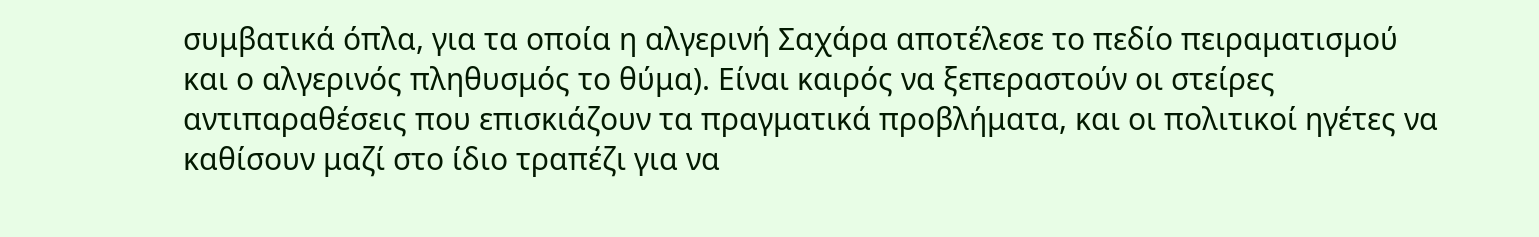συμβατικά όπλα, για τα οποία η αλγερινή Σαχάρα αποτέλεσε το πεδίο πειραματισμού και ο αλγερινός πληθυσμός το θύμα). Είναι καιρός να ξεπεραστούν οι στείρες αντιπαραθέσεις που επισκιάζουν τα πραγματικά προβλήματα, και οι πολιτικοί ηγέτες να καθίσουν μαζί στο ίδιο τραπέζι για να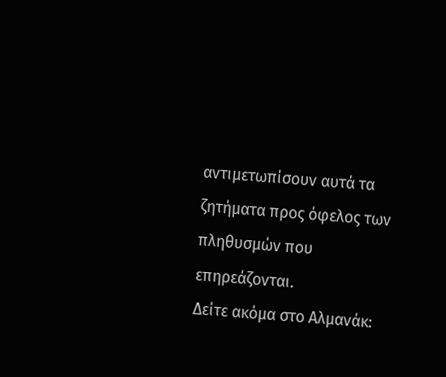αντιμετωπίσουν αυτά τα ζητήματα προς όφελος των πληθυσμών που επηρεάζονται.
Δείτε ακόμα στο Αλμανάκ: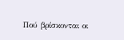Πού βρίσκονται οι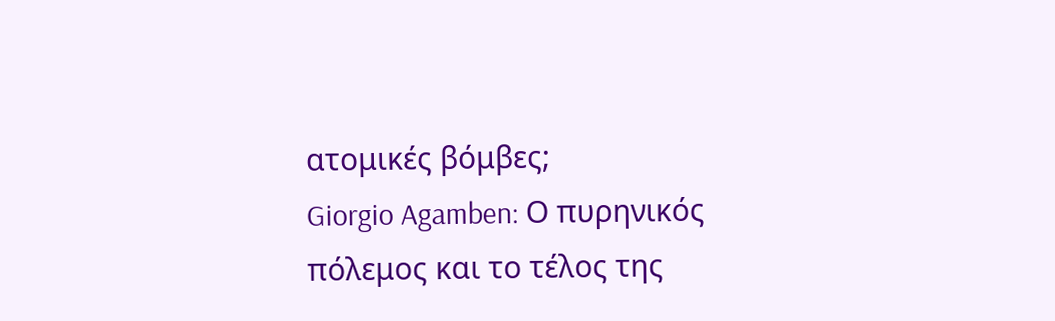ατομικές βόμβες;
Giorgio Agamben: Ο πυρηνικός πόλεμος και το τέλος της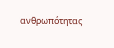ανθρωπότητας